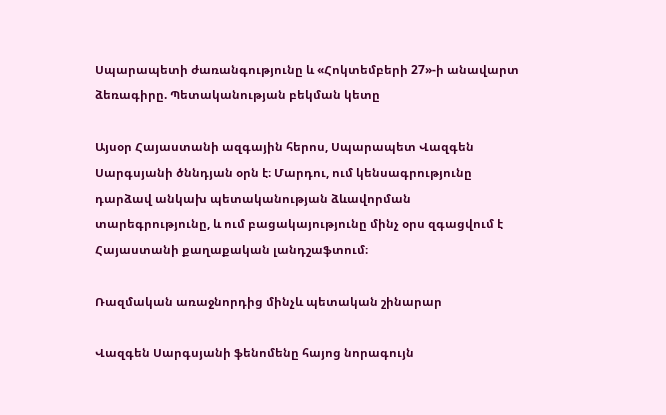Սպարապետի ժառանգությունը և «Հոկտեմբերի 27»-ի անավարտ ձեռագիրը. Պետականության բեկման կետը

Այսօր Հայաստանի ազգային հերոս, Սպարապետ Վազգեն Սարգսյանի ծննդյան օրն է։ Մարդու, ում կենսագրությունը դարձավ անկախ պետականության ձևավորման տարեգրությունը, և ում բացակայությունը մինչ օրս զգացվում է Հայաստանի քաղաքական լանդշաֆտում։

Ռազմական առաջնորդից մինչև պետական շինարար

Վազգեն Սարգսյանի ֆենոմենը հայոց նորագույն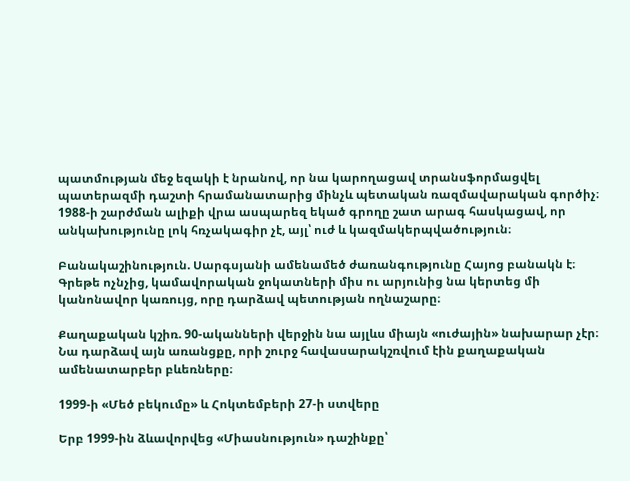պատմության մեջ եզակի է նրանով, որ նա կարողացավ տրանսֆորմացվել պատերազմի դաշտի հրամանատարից մինչև պետական ռազմավարական գործիչ։ 1988-ի շարժման ալիքի վրա ասպարեզ եկած գրողը շատ արագ հասկացավ, որ անկախությունը լոկ հռչակագիր չէ, այլ՝ ուժ և կազմակերպվածություն։

Բանակաշինություն. Սարգսյանի ամենամեծ ժառանգությունը Հայոց բանակն է։ Գրեթե ոչնչից, կամավորական ջոկատների միս ու արյունից նա կերտեց մի կանոնավոր կառույց, որը դարձավ պետության ողնաշարը։

Քաղաքական կշիռ. 90-ականների վերջին նա այլևս միայն «ուժային» նախարար չէր։ Նա դարձավ այն առանցքը, որի շուրջ հավասարակշռվում էին քաղաքական ամենատարբեր բևեռները։

1999-ի «Մեծ բեկումը» և Հոկտեմբերի 27-ի ստվերը

Երբ 1999-ին ձևավորվեց «Միասնություն» դաշինքը՝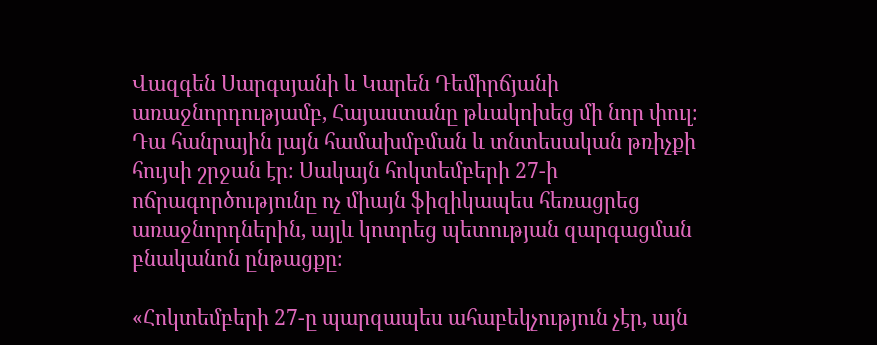Վազգեն Սարգսյանի և Կարեն Դեմիրճյանի առաջնորդությամբ, Հայաստանը թևակոխեց մի նոր փուլ։ Դա հանրային լայն համախմբման և տնտեսական թռիչքի հույսի շրջան էր։ Սակայն հոկտեմբերի 27-ի ոճրագործությունը ոչ միայն ֆիզիկապես հեռացրեց առաջնորդներին, այլև կոտրեց պետության զարգացման բնականոն ընթացքը։

«Հոկտեմբերի 27-ը պարզապես ահաբեկչություն չէր, այն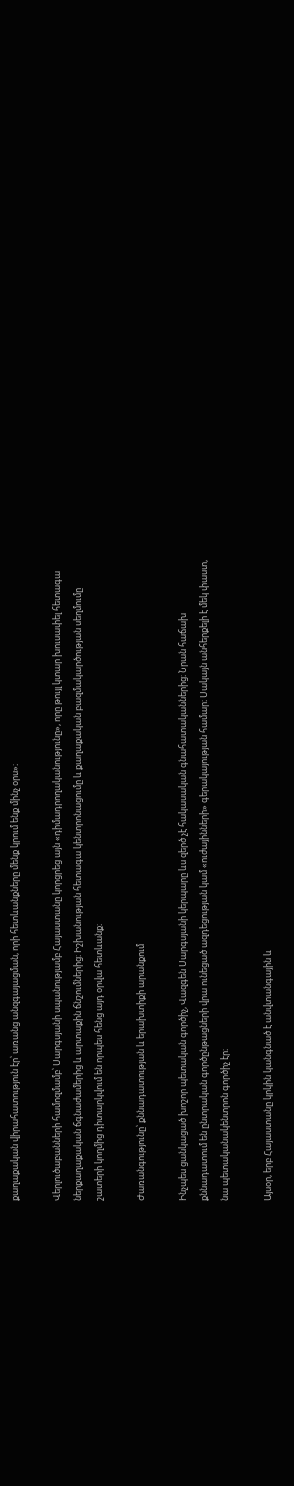քաղաքական վիրահատություն էր՝ առանց անզգայացման, որի հետևանքները մենք կրում ենք մինչ օրս»։

Վերլուծաբանների համոզմամբ՝ Սարգսյանի սպանությամբ Հայաստանը կորցրեց այն «դիմադրողականությունը», որը թույլ կտար խուսափել հետագա ներքաղաքական ճգնաժամերից և արտաքին ճնշումներից։ Իշխանության հետագա կենտրոնացումը և քաղաքական բազմակարծության սեղմումը շատերի կողմից դիտարկվում են որպես հենց այդ օրվա հետևանք։

Ժառանգությունը՝ քննադատության և երախտիքի արանքում

Ինչպես ցանկացած խոշոր պետական գործիչ, Վազգեն Սարգսյանի կերպարը ևս զերծ չէ հակասական գնահատականներից։ Նրան հաճախ քննադատում են ընտրական գործընթացների վրա ունեցած ազդեցության կամ «ուժայինների» գերակայության համար։ Սակայն անհերքելի է մեկ փաստ, նա պետականակենտրոն գործիչ էր։

Այսօր, երբ Հայաստանը կրկին կանգնած է անվտանգային և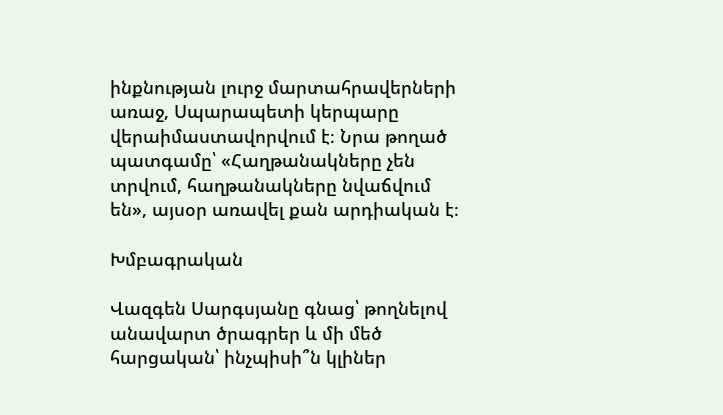ինքնության լուրջ մարտահրավերների առաջ, Սպարապետի կերպարը վերաիմաստավորվում է։ Նրա թողած պատգամը՝ «Հաղթանակները չեն տրվում, հաղթանակները նվաճվում են», այսօր առավել քան արդիական է։

Խմբագրական

Վազգեն Սարգսյանը գնաց՝ թողնելով անավարտ ծրագրեր և մի մեծ հարցական՝ ինչպիսի՞ն կլիներ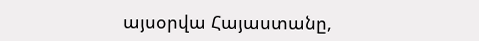այսօրվա Հայաստանը,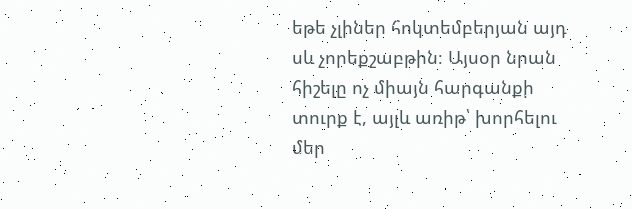եթե չլիներ հոկտեմբերյան այդ սև չորեքշաբթին։ Այսօր նրան հիշելը ոչ միայն հարգանքի տուրք է, այլև առիթ՝ խորհելու մեր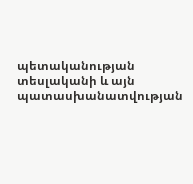պետականության տեսլականի և այն պատասխանատվության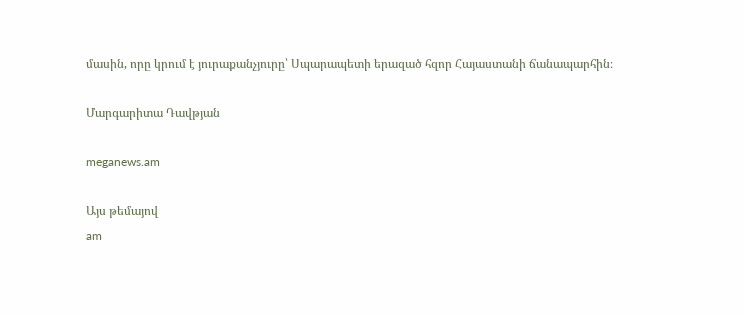մասին, որը կրում է յուրաքանչյուրը՝ Սպարապետի երազած հզոր Հայաստանի ճանապարհին։

Մարգարիտա Դավթյան

meganews.am

Այս թեմայով
am